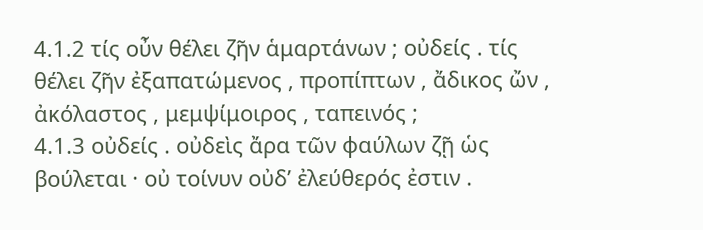4.1.2 τίς οὖν θέλει ζῆν ἁμαρτάνων ; οὐδείς . τίς θέλει ζῆν ἐξαπατώμενος , προπίπτων , ἄδικος ὤν , ἀκόλαστος , μεμψίμοιρος , ταπεινός ;
4.1.3 οὐδείς . οὐδεὶς ἄρα τῶν φαύλων ζῇ ὡς βούλεται · οὐ τοίνυν οὐδʹ ἐλεύθερός ἐστιν .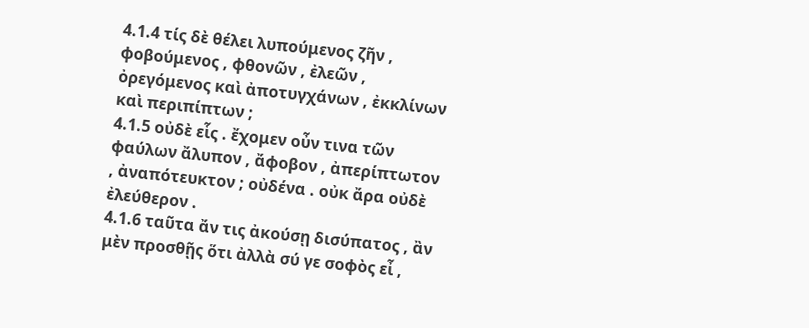4.1.4 τίς δὲ θέλει λυπούμενος ζῆν , φοβούμενος , φθονῶν , ἐλεῶν , ὀρεγόμενος καὶ ἀποτυγχάνων , ἐκκλίνων καὶ περιπίπτων ;
4.1.5 οὐδὲ εἷς . ἔχομεν οὖν τινα τῶν φαύλων ἄλυπον , ἄφοβον , ἀπερίπτωτον , ἀναπότευκτον ; οὐδένα . οὐκ ἄρα οὐδὲ ἐλεύθερον .
4.1.6 ταῦτα ἄν τις ἀκούσῃ δισύπατος , ἂν μὲν προσθῇς ὅτι ἀλλὰ σύ γε σοφὸς εἶ ,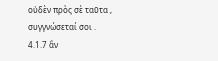οὐδὲν πρὸς σὲ ταῦτα , συγγνώσεταί σοι .
4.1.7 ἂν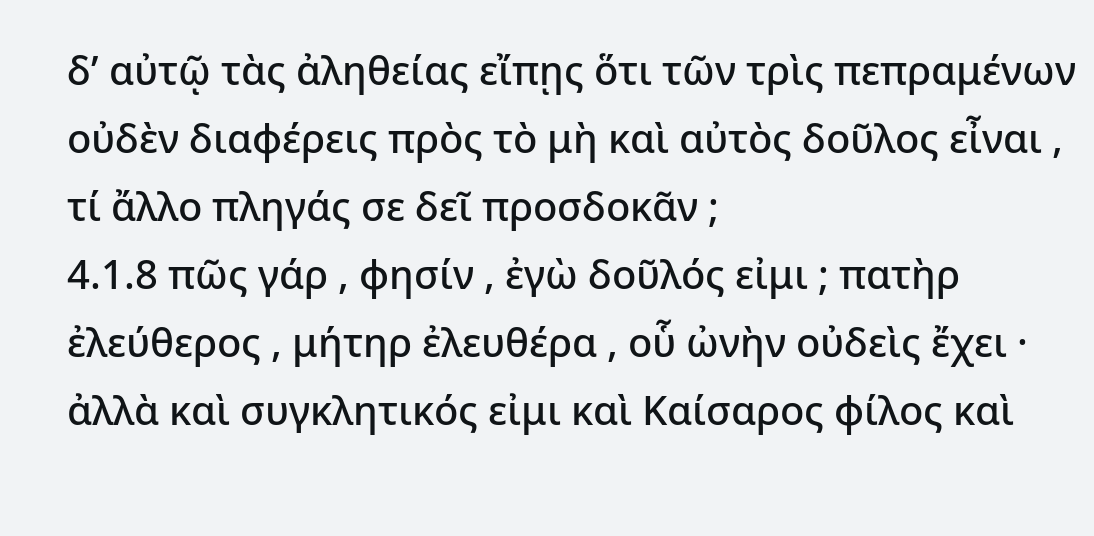δʹ αὐτῷ τὰς ἀληθείας εἴπῃς ὅτι τῶν τρὶς πεπραμένων οὐδὲν διαφέρεις πρὸς τὸ μὴ καὶ αὐτὸς δοῦλος εἶναι , τί ἄλλο πληγάς σε δεῖ προσδοκᾶν ;
4.1.8 πῶς γάρ , φησίν , ἐγὼ δοῦλός εἰμι ; πατὴρ ἐλεύθερος , μήτηρ ἐλευθέρα , οὗ ὠνὴν οὐδεὶς ἔχει · ἀλλὰ καὶ συγκλητικός εἰμι καὶ Καίσαρος φίλος καὶ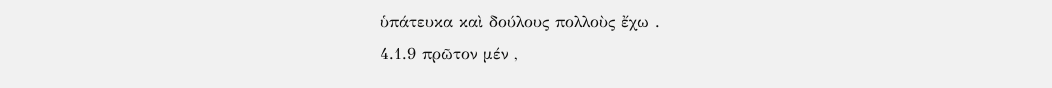ὑπάτευκα καὶ δούλους πολλοὺς ἔχω .
4.1.9 πρῶτον μέν ,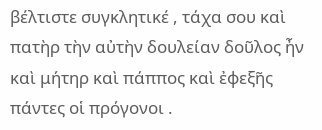βέλτιστε συγκλητικέ , τάχα σου καὶ πατὴρ τὴν αὐτὴν δουλείαν δοῦλος ἦν καὶ μήτηρ καὶ πάππος καὶ ἐφεξῆς πάντες οἱ πρόγονοι .